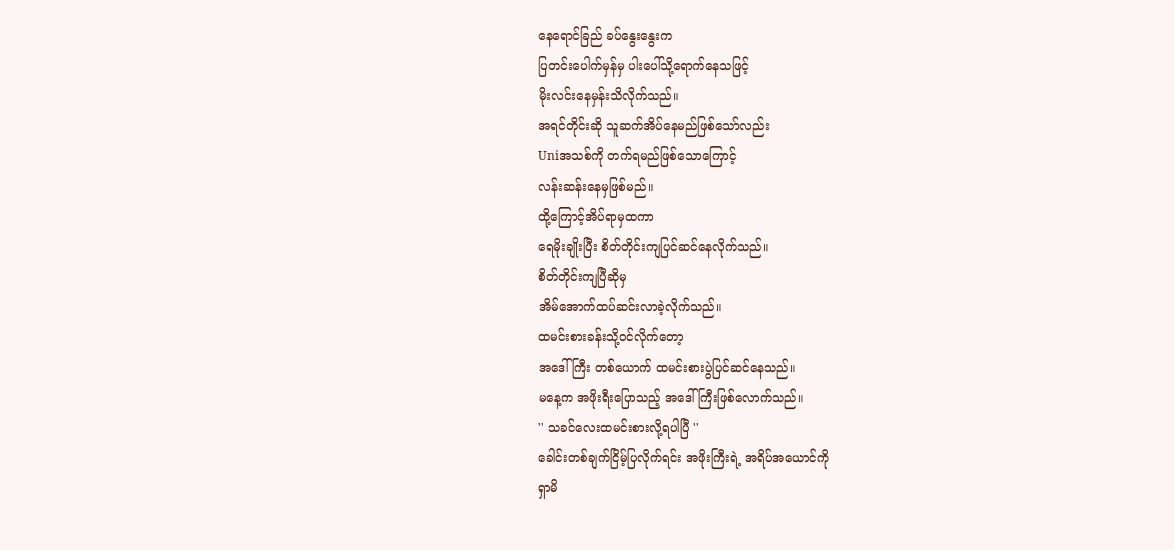နေရောင်ခြည် ခပ်နွေးနွေးက
ပြတင်းပေါက်မှန်မှ ပါးပေါ်သို့ရောက်နေသဖြင့်
မိုးလင်းနေမှန်းသိလိုက်သည်။
အရင်တိုင်းဆို သူဆက်အိပ်နေမည်ဖြစ်သော်လည်း
Uniအသစ်ကို တက်ရမည်ဖြစ်သောကြောင့်
လန်းဆန်းနေမှဖြစ်မည်။
ထို့ကြောင့်အိပ်ရာမှထကာ
ရေမိုးချိုးပြီး စိတ်တိုင်းကျပြင်ဆင်နေလိုက်သည်။
စိတ်တိုင်းကျပြီဆိုမှ
အိမ်အောက်ထပ်ဆင်းလာခဲ့လိုက်သည်။
ထမင်းစားခန်းသို့၀င်လိုက်တော့
အဒေါ်ကြီး တစ်ယောက် ထမင်းစားပွဲပြင်ဆင်နေသည်။
မနေ့က အဖိုးရီးပြောသည့် အဒေါ်ကြီးဖြစ်လောက်သည်။
'' သခင်လေးထမင်းစားလို့ရပါပြီ ''
ခေါင်းတစ်ချက်ငြိမ့်ပြလိုက်ရင်း အဖိုးကြီးရဲ့ အရိပ်အယောင်ကို
ရှာမိ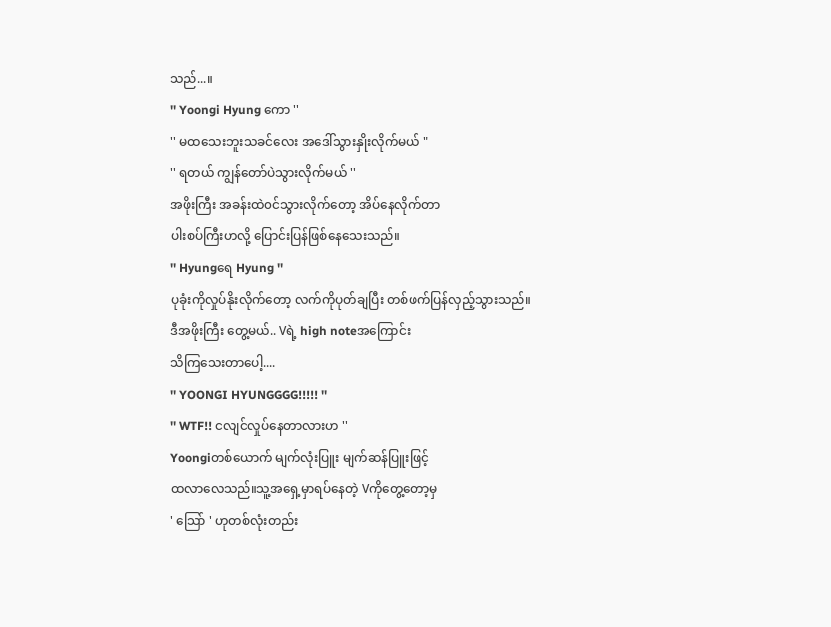သည်...။
'' Yoongi Hyung ကော ''
'' မထသေးဘူးသခင်လေး အဒေါ်သွားနှိုးလိုက်မယ် "
'' ရတယ် ကျွန်တော်ပဲသွားလိုက်မယ် ''
အဖိုးကြီး အခန်းထဲ၀င်သွားလိုက်တော့ အိပ်နေလိုက်တာ
ပါးစပ်ကြီးဟလို့ ပြောင်းပြန်ဖြစ်နေသေးသည်။
'' Hyungရေ Hyung ''
ပုခုံးကိုလှုပ်နိုးလိုက်တော့ လက်ကိုပုတ်ချပြီး တစ်ဖက်ပြန်လှည့်သွားသည်။
ဒီအဖိုးကြီး တွေ့မယ်.. Vရဲ့ high noteအကြောင်း
သိကြသေးတာပေါ့....
'' YOONGI HYUNGGGG!!!!! ''
'' WTF!! ငလျင်လှုပ်နေတာလားဟ ''
Yoongiတစ်ယောက် မျက်လုံးပြူး မျက်ဆန်ပြူးဖြင့်
ထလာလေသည်။သူ့အရှေ့မှာရပ်နေတဲ့ Vကိုတွေ့တော့မှ
' သြော် ' ဟုတစ်လုံးတည်း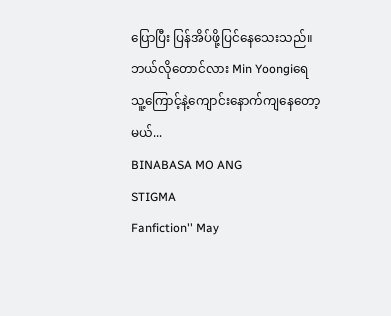ပြောပြီး ပြန်အိပ်ဖို့ပြင်နေသေးသည်။
ဘယ်လိုတောင်လား Min Yoongiရေ
သူ့ကြောင့်နဲ့ကျောင်းနောက်ကျနေတော့မယ်...
BINABASA MO ANG
STIGMA
Fanfiction'' May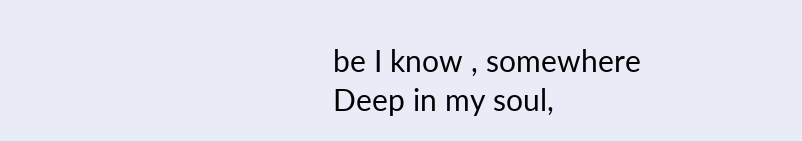be I know , somewhere Deep in my soul,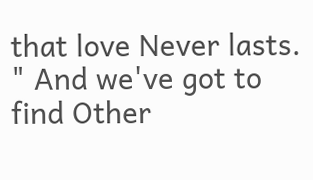that love Never lasts. " And we've got to find Other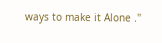ways to make it Alone .''